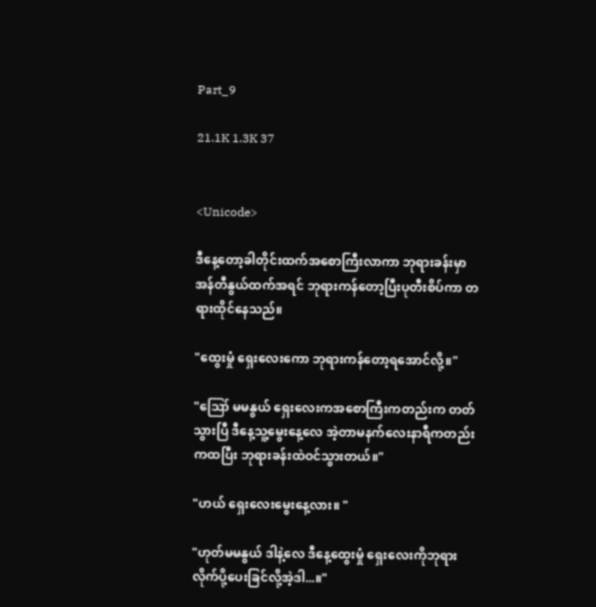Part_9

21.1K 1.3K 37


<Unicode>

ဒီနေ့တော့ခါတိုင်းထက်အစောကြီးလာကာ ဘုရားခန်းမှာအန်တီနွယ်ထက်အရင် ဘုရားကန်တော့ပြီးပုတီးစိပ်ကာ တရားထိုင်နေသည်။

"ထွေးမှုံ ရှေးလေးကော ဘုရားကန်တော့ရအောင်လို့။"

"ဪ မမနွယ် ရှေးလေးကအစောကြီးကတည်းက တတ်သွားပြီ ဒီနေ့သူ့မွေးနေ့လေ အဲ့တာမနက်လေးနာရီကတည်းကထပြီး ဘုရားခန်းထဲဝင်သွားတယ်။"

"ဟယ် ရှေးလေးမွေးနေ့လား။ "

"ဟုတ်မမနွယ် ဒါနဲ့လေ ဒီနေ့ထွေးမှုံ ရှေးလေးကိုဘုရားလိုက်ပို့ပေးခြင်လို့အဲ့ဒါ...။"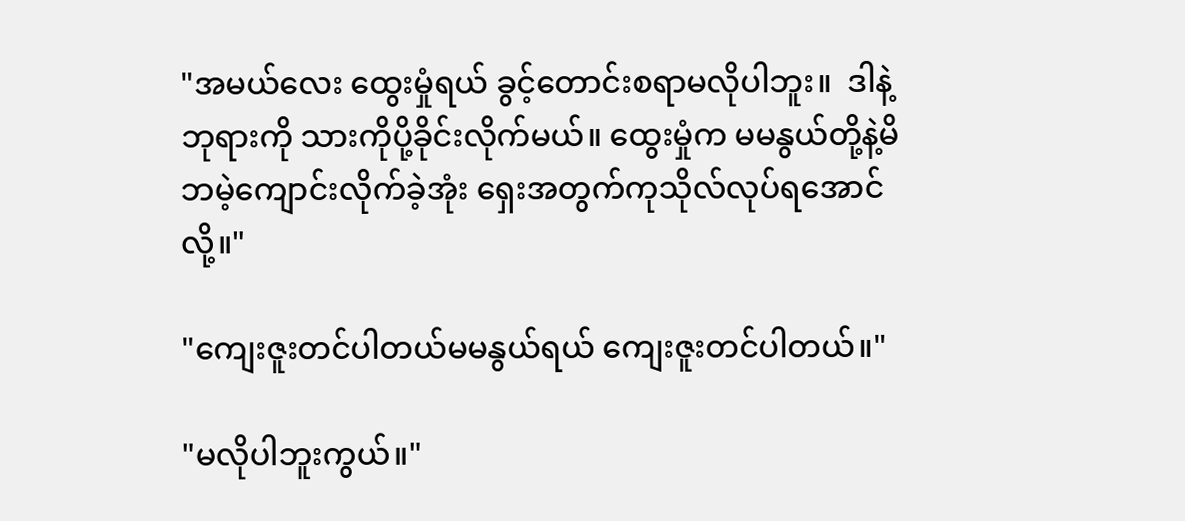"အမယ်လေး ထွေးမှုံရယ် ခွင့်တောင်းစရာမလိုပါဘူး။  ဒါနဲ့ ဘုရားကို သားကိုပို့ခိုင်းလိုက်မယ်။ ထွေးမှုံက မမနွယ်တို့နဲ့မိဘမဲ့ကျောင်းလိုက်ခဲ့အုံး ရှေးအတွက်ကုသိုလ်လုပ်ရအောင်လို့။"

"ကျေးဇူးတင်ပါတယ်မမနွယ်ရယ် ကျေးဇူးတင်ပါတယ်။"

"မလိုပါဘူးကွယ်။"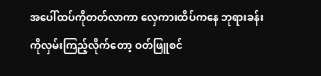အပေါ်ထပ်ကိုတတ်လာကာ လှေကားထိပ်ကနေ ဘုရားခန်းကိုလှမ်းကြည့်လိုက်တော့ ဝတ်ဖြူစင်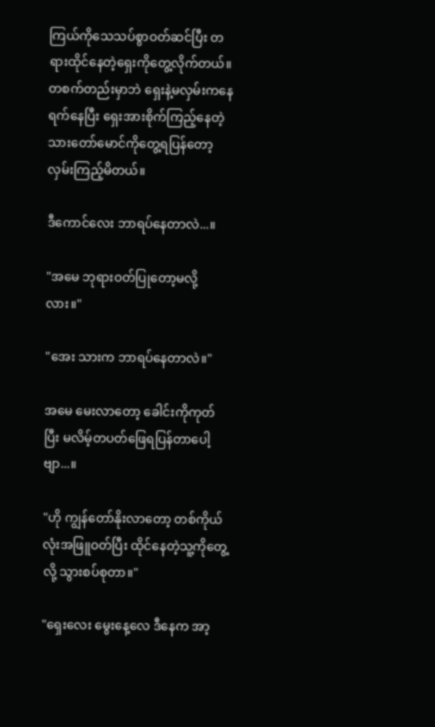ကြယ်ကိုသေသပ်စွာဝတ်ဆင်ပြီး တရားထိုင်နေတဲ့ရှေးကိုတွေ့လိုက်တယ်။တစက်တည်းမှာဘဲ ရှေးနဲ့မလှမ်းကနေ ရက်နေပြီး ရှေးအားစိုက်ကြည့်နေတဲ့ သားတော်မောင်ကိုတွေ့ရပြန်တော့ လှမ်းကြည့်မိတယ်။

ဒီကောင်လေး ဘာရပ်နေတာလဲ...။

"အမေ ဘုရားဝတ်ပြုတော့မလို့လား။"

"အေး သားက ဘာရပ်နေတာလဲ။"

အမေ မေးလာတော့ ခေါင်းကိုကုတ်ပြီး မလိမ့်တပတ်ဖြေရပြန်တာပေါ့ဗျာ...။

"ဟို ကျွန်တော်နိုးလာတော့ တစ်ကိုယ်လုံးအဖြူဝတ်ပြီး ထိုင်နေတဲ့သူ့ကိုတွေ့လို့ သွားစပ်စုတာ။"

"ရှေးလေး မွေးနေ့လေ ဒီနေက အာ့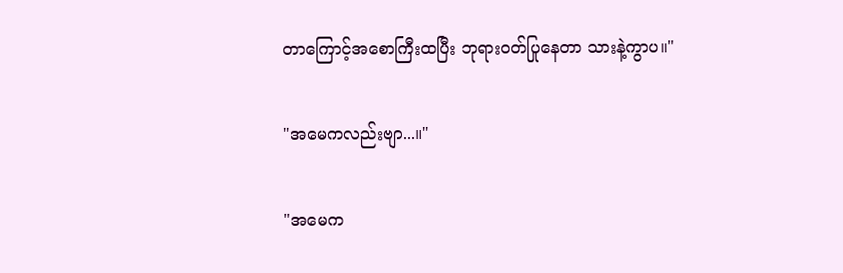တာကြောင့်အစောကြီးထပြီး ဘုရားဝတ်ပြုနေတာ သားနဲ့ကွာပ။"

"အမေကလည်းဗျာ...။"

"အမေက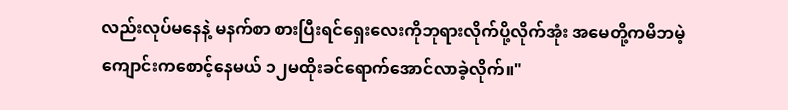လည်းလုပ်မနေနဲ့ မနက်စာ စားပြီးရင်ရှေးလေးကိုဘုရားလိုက်ပို့လိုက်အုံး အမေတို့ကမိဘမဲ့ကျောင်းကစောင့်နေမယ် ၁၂မထိုးခင်ရောက်အောင်လာခဲ့လိုက်။"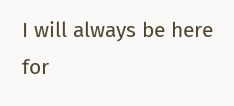I will always be here for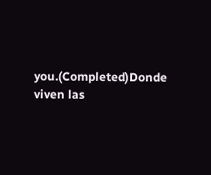you.(Completed)Donde viven las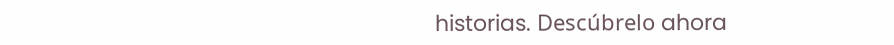historias. Descúbrelo ahora